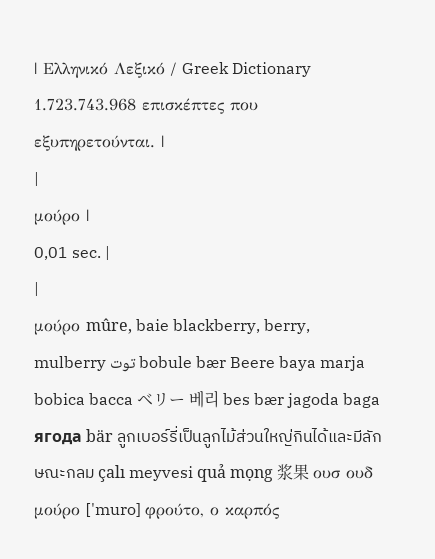| Ελληνικό Λεξικό / Greek Dictionary 1.723.743.968 επισκέπτες που εξυπηρετούνται. |
|
μούρο |
0,01 sec. |
|
μούρο mûre, baie blackberry, berry, mulberry توت bobule bær Beere baya marja bobica bacca ベリー 베리 bes bær jagoda baga ягода bär ลูกเบอร์รี่เป็นลูกไม้ส่วนใหญ่กินได้และมีลักษณะกลม çalı meyvesi quả mọng 浆果 ουσ ουδ μούρο ['muro] φρούτο, ο καρπός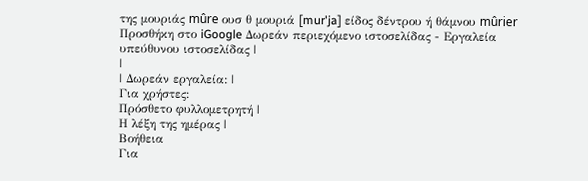της μουριάς mûre ουσ θ μουριά [mur'ja] είδος δέντρου ή θάμνου mûrier Προσθήκη στο iGoogle Δωρεάν περιεχόμενο ιστοσελίδας - Εργαλεία υπεύθυνου ιστοσελίδας |
|
| Δωρεάν εργαλεία: |
Για χρήστες:
Πρόσθετο φυλλομετρητή |
Η λέξη της ημέρας |
Βοήθεια
Για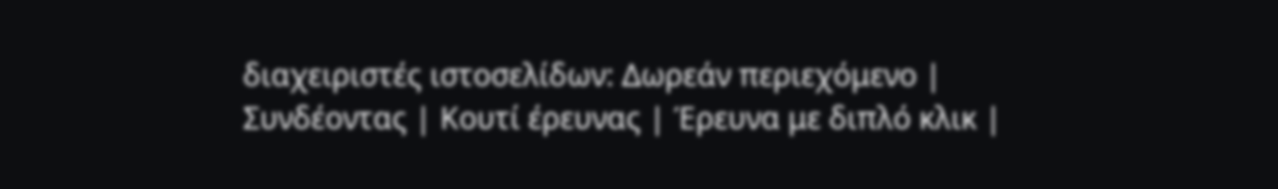διαχειριστές ιστοσελίδων: Δωρεάν περιεχόμενο | Συνδέοντας | Κουτί έρευνας | Έρευνα με διπλό κλικ |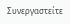Συνεργαστείτε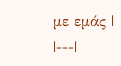με εμάς |
|---|